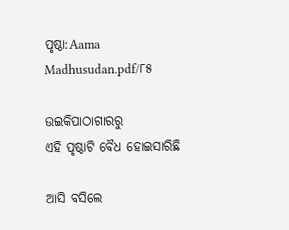ପୃଷ୍ଠା:Aama Madhusudan.pdf/୮୫

ଉଇକିପାଠାଗାର‌ରୁ
ଏହି ପୃଷ୍ଠାଟି ବୈଧ ହୋଇସାରିଛି

ଆସି ବସିଲେ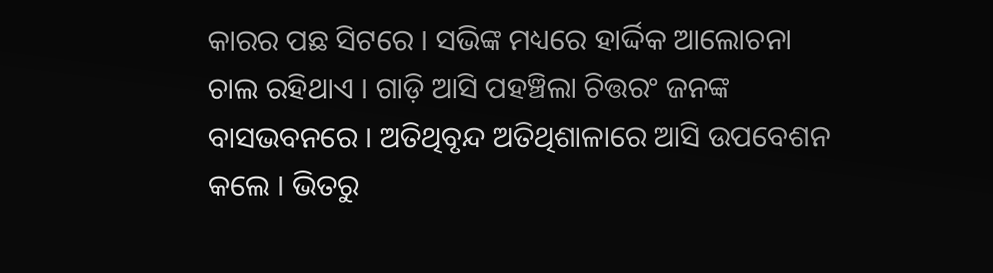କାରର ପଛ ସିଟରେ । ସଭିଙ୍କ ମଧ୍ୟରେ ହାର୍ଦ୍ଦିକ ଆଲୋଚନା ଚାଲ ରହିଥାଏ । ଗାଡ଼ି ଆସି ପହଞ୍ଚିଲା ଚିତ୍ତରଂ ଜନଙ୍କ ବାସଭବନରେ । ଅତିଥିବୃନ୍ଦ ଅତିଥିଶାଳାରେ ଆସି ଉପବେଶନ କଲେ । ଭିତରୁ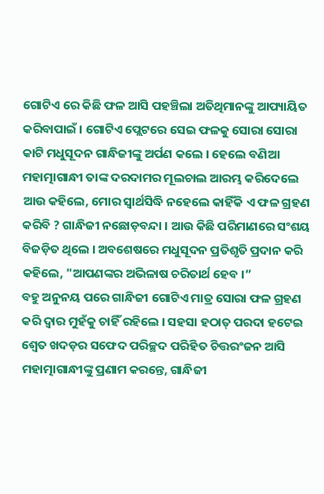ଗୋଟିଏ ରେ କିଛି ଫଳ ଆସି ପହଞ୍ଚିଲା ଅତିଥିମାନଙ୍କୁ ଆପ୍ୟାୟିତ କରିବାପାଇଁ । ଗୋଟିଏ ପ୍ଲେଟରେ ସେଇ ଫଳକୁ ସୋରା ସୋରା କାଟି ମଧୁସୂଦନ ଗାନ୍ଧିଜୀଙ୍କୁ ଅର୍ପଣ କଲେ । ହେଲେ ବଣିଆ ମହାତ୍ମାଗାନ୍ଧୀ ତାଙ୍କ ଦରଦାମର ମୂଲଚାଲ ଆରମ୍ଭ କରିଦେଲେ ଆଉ କହିଲେ, ମୋର ସ୍ୱାର୍ଥସିଦ୍ଧି ନହେଲେ କାହିଁକି ଏ ଫଳ ଗ୍ରହଣ କରିବି ? ଗାନ୍ଧିଜୀ ନଛୋଡ଼ବନ୍ଦା । ଆଉ କିଛି ପରିମାଣରେ ସଂଶୟ ବିଜଡ଼ିତ ଥିଲେ । ଅବଶେଷରେ ମଧୁସୂଦନ ପ୍ରତିଶୃତି ପ୍ରଦାନ କରି କହିଲେ, "ଆପଣଙ୍କର ଅଭିଳାଷ ଚରିତାର୍ଥ ହେବ ।”
ବହୁ ଅନୁନୟ ପରେ ଗାନ୍ଧିଜୀ ଗୋଟିଏ ମାତ୍ର ସୋରା ଫଳ ଗ୍ରହଣ କରି ଦ୍ବାର ମୁହଁକୁ ଚାହିଁ ରହିଲେ । ସହସା ହଠାତ୍ ପରଦା ହଟେଇ ଶ୍ୱେତ ଖଦଡ଼ର ସଫେଦ ପରିଚ୍ଛଦ ପରିହିତ ଚିତ୍ତରଂଜନ ଆସି ମହାତ୍ମାଗାନ୍ଧୀଙ୍କୁ ପ୍ରଣାମ କରନ୍ତେ, ଗାନ୍ଧିଜୀ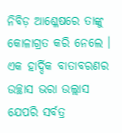ନିବିଡ଼ ଆଶ୍ଳେଷରେ ତାଙ୍କୁ କୋଳାଗ୍ରତ କରି ନେଲେ । ଏକ ହାର୍ଦ୍ଦିକ ବାତାବରଣର ଉଚ୍ଛାସ ଭରା ଉଲ୍ଲାସ ଯେପରି ସର୍ବତ୍ର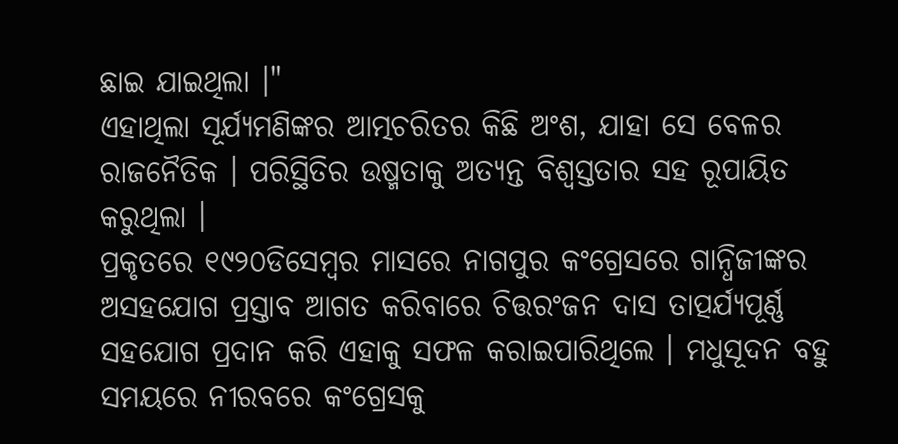ଛାଇ ଯାଇଥିଲା ।"
ଏହାଥିଲା ସୂର୍ଯ୍ୟମଣିଙ୍କର ଆତ୍ମଚରିତର କିଛି ଅଂଶ, ଯାହା ସେ ବେଳର ରାଜନୈତିକ । ପରିସ୍ଥିତିର ଉଷ୍ମତାକୁ ଅତ୍ୟନ୍ତ ବିଶ୍ବସ୍ତତାର ସହ ରୂପାୟିତ କରୁଥିଲା ।
ପ୍ରକୃତରେ ୧୯୨୦ଡିସେମ୍ବର ମାସରେ ନାଗପୁର କଂଗ୍ରେସରେ ଗାନ୍ଧିଜୀଙ୍କର ଅସହଯୋଗ ପ୍ରସ୍ତାବ ଆଗତ କରିବାରେ ଚିତ୍ତରଂଜନ ଦାସ ତାତ୍ପର୍ଯ୍ୟପୂର୍ଣ୍ଣ ସହଯୋଗ ପ୍ରଦାନ କରି ଏହାକୁ ସଫଳ କରାଇପାରିଥିଲେ । ମଧୁସୂଦନ ବହୁ ସମୟରେ ନୀରବରେ କଂଗ୍ରେସକୁ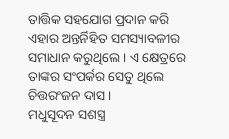ତାତ୍ତିକ ସହଯୋଗ ପ୍ରଦାନ କରି ଏହାର ଅନ୍ତର୍ନିହିତ ସମସ୍ୟାବଳୀର ସମାଧାନ କରୁଥିଲେ । ଏ କ୍ଷେତ୍ରରେ ତାଙ୍କର ସଂପର୍କର ସେତୁ ଥିଲେ ଚିତ୍ତରଂଜନ ଦାସ ।
ମଧୁସୂଦନ ସଶସ୍ତ୍ର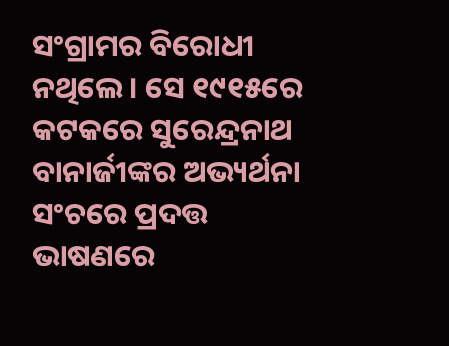ସଂଗ୍ରାମର ବିରୋଧୀ ନଥିଲେ । ସେ ୧୯୧୫ରେ କଟକରେ ସୁରେନ୍ଦ୍ରନାଥ ବାନାର୍ଜୀଙ୍କର ଅଭ୍ୟର୍ଥନା ସଂଚରେ ପ୍ରଦତ୍ତ ଭାଷଣରେ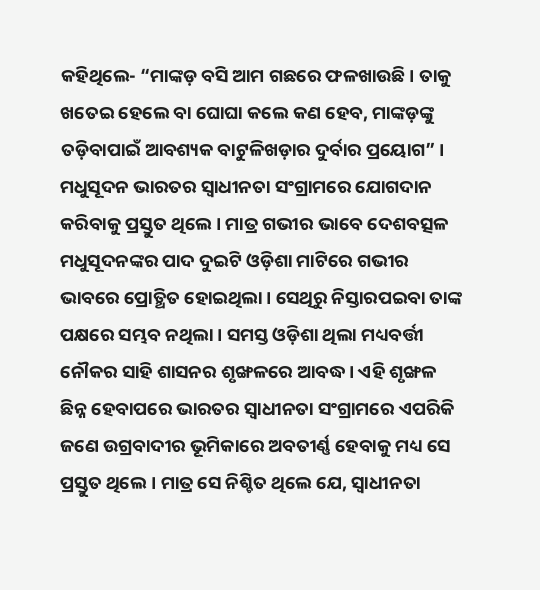କହିଥିଲେ- “ମାଙ୍କଡ଼ ବସି ଆମ ଗଛରେ ଫଳଖାଉଛି । ତାକୁ ଖତେଇ ହେଲେ ବା ଘୋଘା କଲେ କଣ ହେବ, ମାଙ୍କଡ଼ଙ୍କୁ ତଡ଼ିବାପାଇଁ ଆବଶ୍ୟକ ବାଟୁଳିଖଡ଼ାର ଦୁର୍ବାର ପ୍ରୟୋଗ” ।
ମଧୁସୂଦନ ଭାରତର ସ୍ବାଧୀନତା ସଂଗ୍ରାମରେ ଯୋଗଦାନ କରିବାକୁ ପ୍ରସ୍ତୁତ ଥିଲେ । ମାତ୍ର ଗଭୀର ଭାବେ ଦେଶବତ୍ସଳ ମଧୁସୂଦନଙ୍କର ପାଦ ଦୁଇଟି ଓଡ଼ିଶା ମାଟିରେ ଗଭୀର ଭାବରେ ପ୍ରୋତ୍ଥିତ ହୋଇଥିଲା । ସେଥିରୁ ନିସ୍ତାରପଇବା ତାଙ୍କ ପକ୍ଷରେ ସମ୍ଭବ ନଥିଲା । ସମସ୍ତ ଓଡ଼ିଶା ଥିଲା ମଧ୍ୟବର୍ତ୍ତୀ ନୌକର ସାହି ଶାସନର ଶୃଙ୍ଖଳରେ ଆବଦ୍ଧ । ଏହି ଶୃଙ୍ଖଳ ଛିନ୍ନ ହେବାପରେ ଭାରତର ସ୍ବାଧୀନତା ସଂଗ୍ରାମରେ ଏପରିକି ଜଣେ ଉଗ୍ରବାଦୀର ଭୂମିକାରେ ଅବତୀର୍ଣ୍ଣ ହେବାକୁ ମଧ୍ୟ ସେ ପ୍ରସ୍ତୁତ ଥିଲେ । ମାତ୍ର ସେ ନିଶ୍ଚିତ ଥିଲେ ଯେ, ସ୍ବାଧୀନତା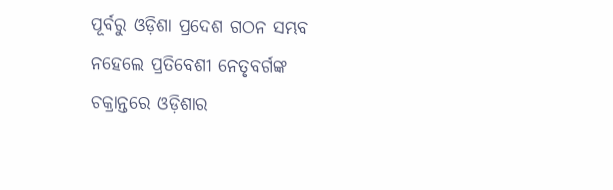ପୂର୍ବରୁ ଓଡ଼ିଶା ପ୍ରଦେଶ ଗଠନ ସମ୍ଭବ ନହେଲେ ପ୍ରତିବେଶୀ ନେତୃବର୍ଗଙ୍କ ଚକ୍ରାନ୍ତରେ ଓଡ଼ିଶାର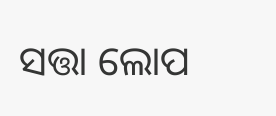ସତ୍ତା ଲୋପ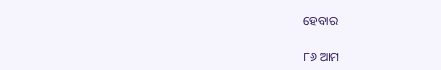ହେବାର

୮୬ ଆମ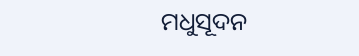ମଧୁସୂଦନ